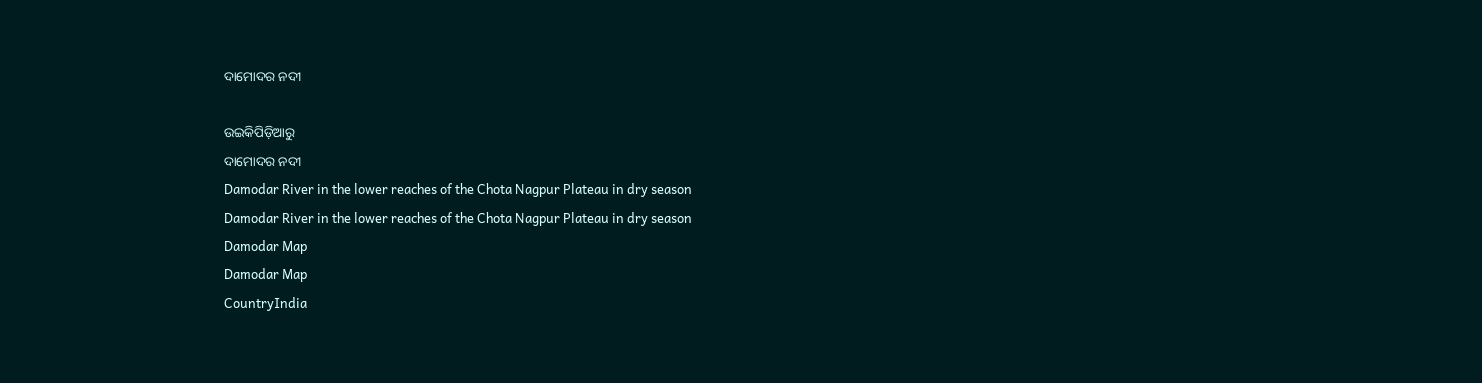ଦାମୋଦର ନଦୀ

ଉଇକିପିଡ଼ିଆ‌ରୁ
ଦାମୋଦର ନଦୀ
Damodar River in the lower reaches of the Chota Nagpur Plateau in dry season
Damodar River in the lower reaches of the Chota Nagpur Plateau in dry season
Damodar Map
Damodar Map
CountryIndia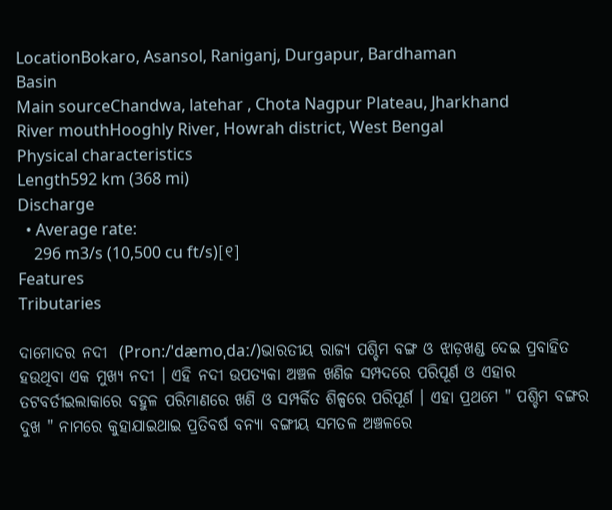LocationBokaro, Asansol, Raniganj, Durgapur, Bardhaman
Basin
Main sourceChandwa, latehar , Chota Nagpur Plateau, Jharkhand
River mouthHooghly River, Howrah district, West Bengal
Physical characteristics
Length592 km (368 mi)
Discharge
  • Average rate:
    296 m3/s (10,500 cu ft/s)[୧]
Features
Tributaries

ଦାମୋଦର ନଦୀ  (Pron:/ˈdæmoˌdaː/)ଭାରତୀୟ ରାଜ୍ୟ ପଶ୍ଚିମ ବଙ୍ଗ ଓ ଝାଡ଼ଖଣ୍ଡ ଦେଇ ପ୍ରବାହିତ ହଉଥିବା ଏକ ମୁଖ୍ୟ ନଦୀ । ଏହି ନଦୀ ଉପତ୍ୟକା ଅଞ୍ଚଳ ଖଣିଜ ସମ୍ପଦରେ ପରିପୂର୍ଣ ଓ ଏହାର ତଟବର୍ତୀଇଲାକାରେ ବହୁଳ ପରିମାଣରେ ଖଣି ଓ ସମ୍ପର୍କିତ ଶିଳ୍ପରେ ପରିପୂର୍ଣ । ଏହା ପ୍ରଥମେ " ପଶ୍ଚିମ ବଙ୍ଗର ଦୁଖ " ନାମରେ କୁହାଯାଇଥାଇ ପ୍ରତିବର୍ଷ ବନ୍ୟା ବଙ୍ଗୀୟ ସମତଳ ଅଞ୍ଚଳରେ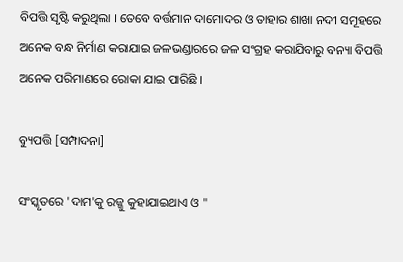ବିପତ୍ତି ସୃଷ୍ଟି କରୁଥିଲା । ତେବେ ବର୍ତ୍ତମାନ ଦାମୋଦର ଓ ତାହାର ଶାଖା ନଦୀ ସମୂହରେ  ଅନେକ ବନ୍ଧ ନିର୍ମାଣ କରାଯାଇ ଜଳଭଣ୍ଡାରରେ ଜଳ ସଂଗ୍ରହ କରାଯିବାରୁ ବନ୍ୟା ବିପତ୍ତି ଅନେକ ପରିମାଣରେ ରୋକା ଯାଇ ପାରିଛି ।

ବ୍ୟୁପତ୍ତି [ସମ୍ପାଦନା]

ସଂସ୍କୃତରେ 'ଦାମ'କୁ ରଜ୍ଜୁ କୁହାଯାଇଥାଏ ଓ "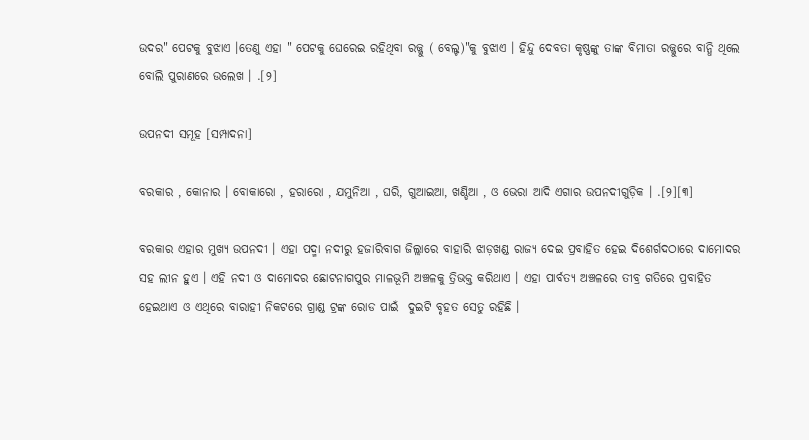ଉଦର" ପେଟକୁ ବୁଝାଏ ।ତେଣୁ ଏହା " ପେଟକୁ ଘେରେଇ ରହିଥିବା ରଜ୍ଜୁ ( ବେଲ୍ଟ)"କୁ ବୁଝାଏ । ହିନ୍ଦୁ ଦେବତା କୃଷ୍ଣଙ୍କୁ ତାଙ୍କ ବିମାତା ରଜ୍ଜୁରେ ବାନ୍ଧି ଥିଲେ ବୋଲି ପୁରାଣରେ ଉଲେଖ । .[୨]

ଉପନଦୀ ସମୂହ [ସମ୍ପାଦନା]

ବରକାର , କୋନାର । ବୋକାରୋ , ହରାରୋ , ଯମୁନିଆ , ଘରି, ଗୁଆଇଆ, ଖଣ୍ଡିଆ , ଓ ଭେରା ଆଦି ଏଗାର ଉପନଦୀଗୁଡ଼ିକ । .[୨][୩]

ବରକାର ଏହାର ମୁଖ୍ୟ ଉପନଦୀ । ଏହା ପଦ୍ମା ନଦୀରୁ ହଜାରିବାଗ ଜିଲ୍ଲାରେ ବାହାରି ଝାଡ଼ଖଣ୍ଡ ରାଜ୍ୟ ଦେଇ ପ୍ରବାହିତ ହେଇ ଦିଶେର୍ଗଦଠାରେ ଦାମୋଦର ସହ ଲୀନ ହୁଏ । ଏହି ନଦୀ ଓ ଦାମୋଦର ଛୋଟନାଗପୁର ମାଳଭୂମି ଅଞ୍ଚଳକୁ ତ୍ରିଭକ୍ତ କରିଥାଏ । ଏହା ପାର୍ବତ୍ଯ ଅଞ୍ଚଳରେ ତୀବ୍ର ଗତିରେ ପ୍ରବାହିତ ହେଇଥାଏ ଓ ଏଥିରେ ବାରାହୀ ନିକଟରେ ଗ୍ରାଣ୍ଡ ଟ୍ରଙ୍କ ରୋଡ ପାଇଁ  ଦୁଇଟି ବୃହତ ସେତୁ ରହିଛି ।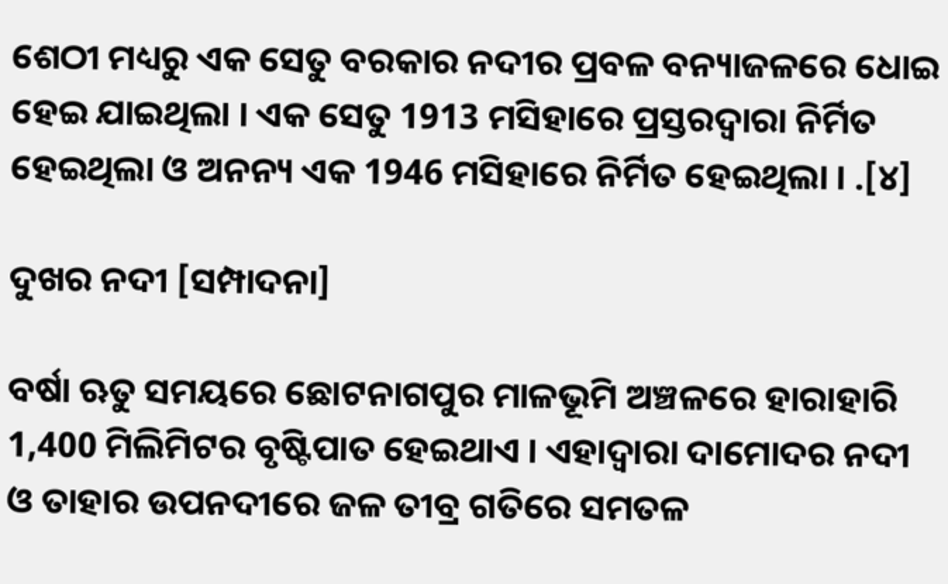ଶେଠୀ ମଧ୍ୟରୁ ଏକ ସେତୁ ବରକାର ନଦୀର ପ୍ରବଳ ବନ୍ୟାଜଳରେ ଧୋଇ ହେଇ ଯାଇଥିଲା । ଏକ ସେତୁ 1913 ମସିହାରେ ପ୍ରସ୍ତରଦ୍ୱାରା ନିର୍ମିତ ହେଇଥିଲା ଓ ଅନନ୍ୟ ଏକ 1946 ମସିହାରେ ନିର୍ମିତ ହେଇଥିଲା । .[୪]

ଦୁଖର ନଦୀ [ସମ୍ପାଦନା]

ବର୍ଷା ଋତୁ ସମୟରେ ଛୋଟନାଗପୁର ମାଳଭୂମି ଅଞ୍ଚଳରେ ହାରାହାରି 1,400 ମିଲିମିଟର ବୃଷ୍ଟିପାତ ହେଇଥାଏ । ଏହାଦ୍ୱାରା ଦାମୋଦର ନଦୀ ଓ ତାହାର ଉପନଦୀରେ ଜଳ ତୀବ୍ର ଗତିରେ ସମତଳ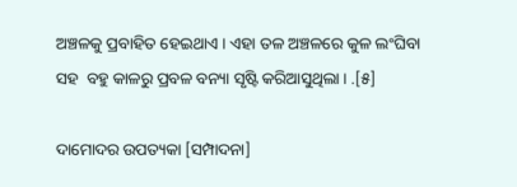ଅଞ୍ଚଳକୁ ପ୍ରବାହିତ ହେଇଥାଏ । ଏହା ତଳ ଅଞ୍ଚଳରେ କୁଳ ଲଂଘିବା ସହ  ବହୁ କାଳରୁ ପ୍ରବଳ ବନ୍ୟା ସୃଷ୍ଟି କରିଆସୁଥିଲା । .[୫]

ଦାମୋଦର ଉପତ୍ୟକା [ସମ୍ପାଦନା]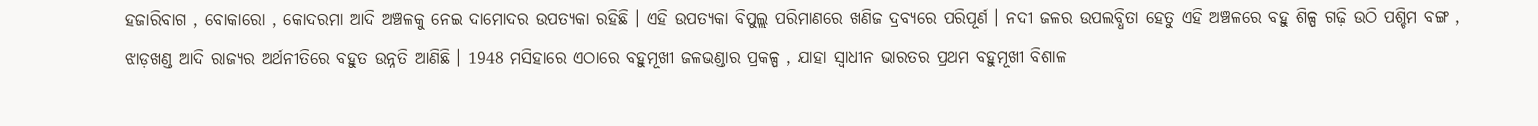ହଜାରିବାଗ , ବୋକାରୋ , କୋଦରମା ଆଦି ଅଞ୍ଚଳକୁ ନେଇ ଦାମୋଦର ଉପତ୍ୟକା ରହିଛି । ଏହି ଉପତ୍ୟକା ବିପୁଲ୍ଲ ପରିମାଣରେ ଖଣିଜ ଦ୍ରବ୍ୟରେ ପରିପୂର୍ଣ । ନଦୀ ଜଳର ଉପଲବ୍ଧିତା ହେତୁ ଏହି ଅଞ୍ଚଳରେ ବହୁ ଶିଳ୍ପ ଗଢ଼ି ଉଠି ପଶ୍ଚିମ ବଙ୍ଗ , ଝାଡ଼ଖଣ୍ଡ ଆଦି ରାଜ୍ୟର ଅର୍ଥନୀତିରେ ବହୁତ ଉନ୍ନତି ଆଣିଛି । 1948 ମସିହାରେ ଏଠାରେ ବହୁମୂଖୀ ଜଳଭଣ୍ଡାର ପ୍ରକଳ୍ପ , ଯାହା ସ୍ୱାଧୀନ ଭାରତର ପ୍ରଥମ ବହୁମୂଖୀ ବିଶାଳ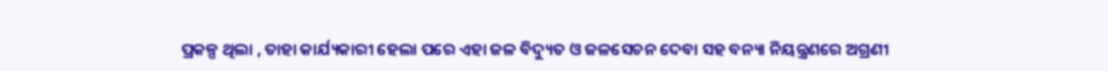ପ୍ରକଳ୍ପ ଥିଲା , ତାହା କାର୍ଯ୍ୟକାରୀ ହେଲା ପରେ ଏହା ଜଳ ବିଦ୍ୟୁତ ଓ ଜଳସେଚନ ଦେବା ସହ ବନ୍ୟା ନିୟନ୍ତ୍ରଣରେ ଅଗ୍ରଣୀ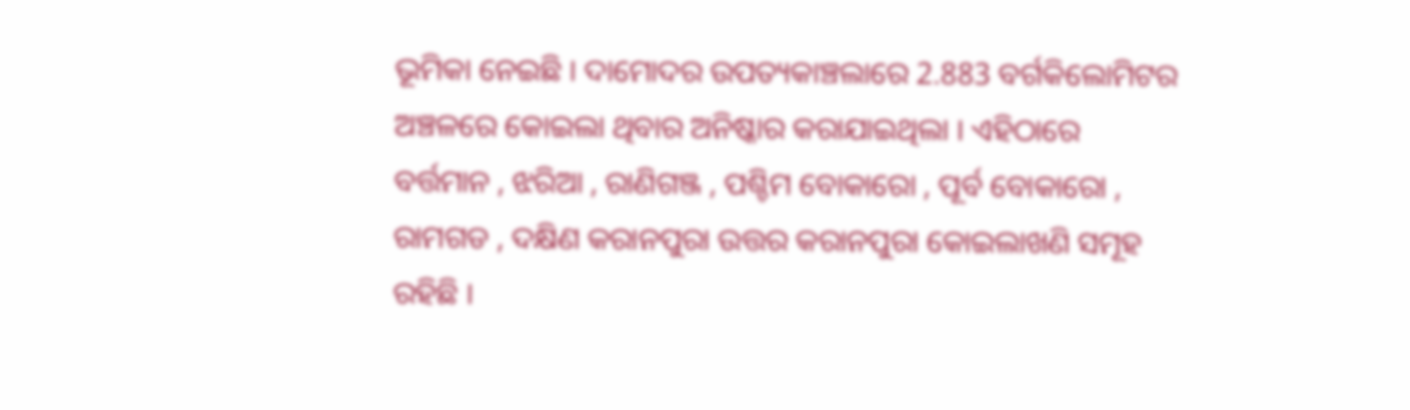ଭୂମିକା ନେଇଛି । ଦାମୋଦର ଉପତ୍ୟକାଞ୍ଚଲାରେ 2.883 ବର୍ଗକିଲୋମିଟର ଅଞ୍ଚଳରେ କୋଇଲା ଥିବାର ଅନିଷ୍କାର କରାଯାଇଥିଲା । ଏହିଠାରେ ବର୍ତ୍ତମାନ , ଝରିଆ , ରାଣିଗଞ୍ଜ , ପଶ୍ଚିମ ବୋକାରୋ , ପୂର୍ବ ବୋକାରୋ , ରାମଗଡ , ଦକ୍ଷିଣ କରାନପୁରା ଉତ୍ତର କରାନପୁରା କୋଇଲାଖଣି ସମୂହ ରହିଛି ।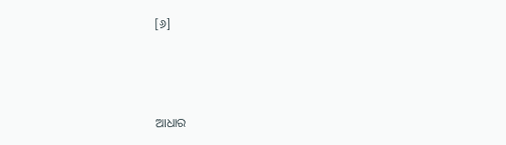[୬]



ଆଧାର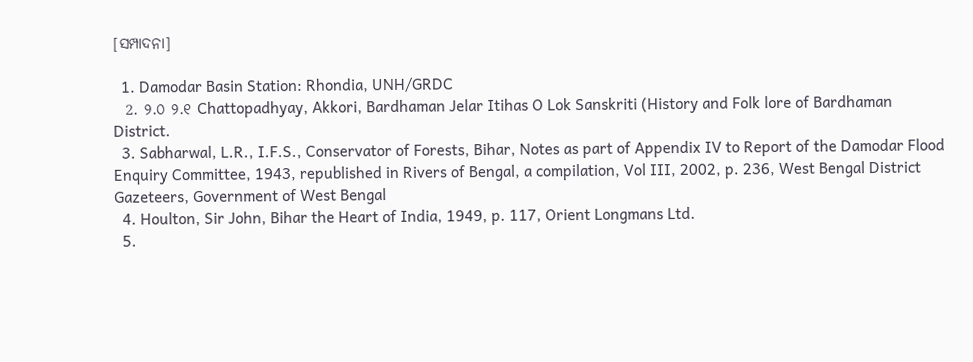[ସମ୍ପାଦନା]

  1. Damodar Basin Station: Rhondia, UNH/GRDC
  2. ୨.୦ ୨.୧ Chattopadhyay, Akkori, Bardhaman Jelar Itihas O Lok Sanskriti (History and Folk lore of Bardhaman District.
  3. Sabharwal, L.R., I.F.S., Conservator of Forests, Bihar, Notes as part of Appendix IV to Report of the Damodar Flood Enquiry Committee, 1943, republished in Rivers of Bengal, a compilation, Vol III, 2002, p. 236, West Bengal District Gazeteers, Government of West Bengal
  4. Houlton, Sir John, Bihar the Heart of India, 1949, p. 117, Orient Longmans Ltd.
  5.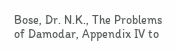Bose, Dr. N.K., The Problems of Damodar, Appendix IV to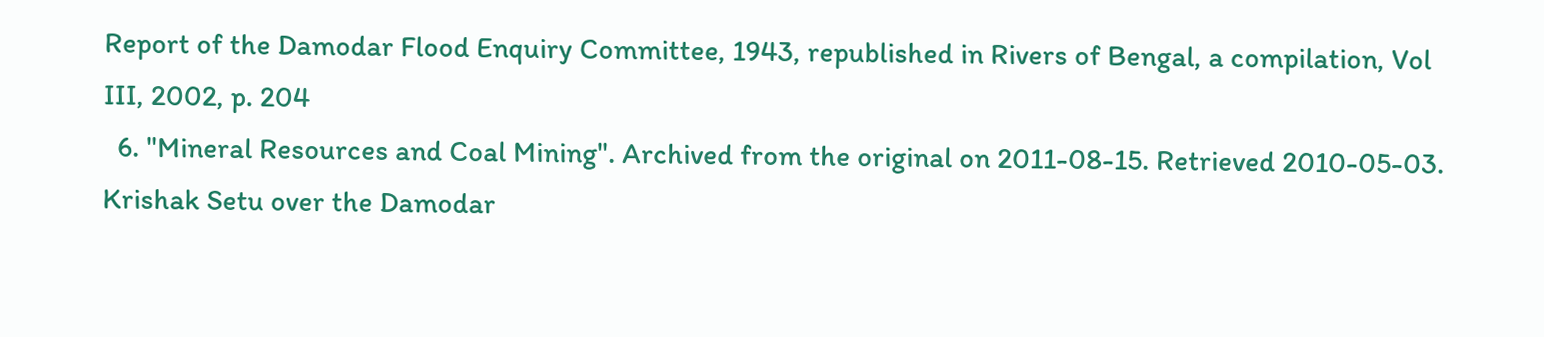Report of the Damodar Flood Enquiry Committee, 1943, republished in Rivers of Bengal, a compilation, Vol III, 2002, p. 204
  6. "Mineral Resources and Coal Mining". Archived from the original on 2011-08-15. Retrieved 2010-05-03.
Krishak Setu over the Damodar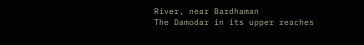River, near Bardhaman
The Damodar in its upper reaches